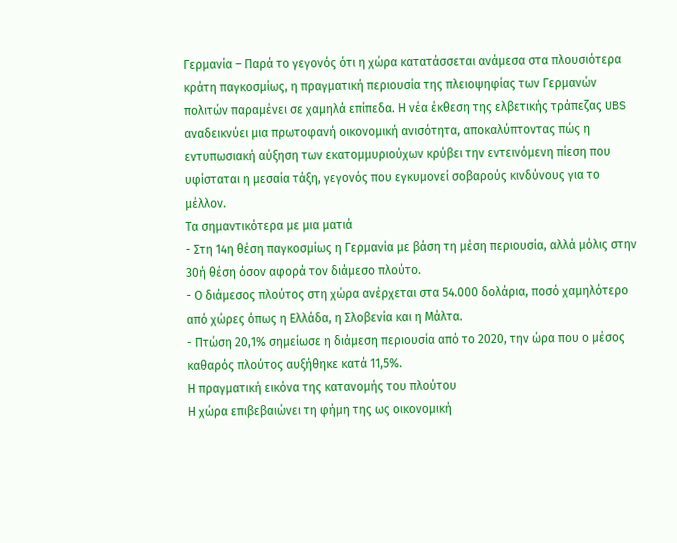Γερμανία – Παρά το γεγονός ότι η χώρα κατατάσσεται ανάμεσα στα πλουσιότερα κράτη παγκοσμίως, η πραγματική περιουσία της πλειοψηφίας των Γερμανών πολιτών παραμένει σε χαμηλά επίπεδα. Η νέα έκθεση της ελβετικής τράπεζας UBS αναδεικνύει μια πρωτοφανή οικονομική ανισότητα, αποκαλύπτοντας πώς η εντυπωσιακή αύξηση των εκατομμυριούχων κρύβει την εντεινόμενη πίεση που υφίσταται η μεσαία τάξη, γεγονός που εγκυμονεί σοβαρούς κινδύνους για το μέλλον.
Τα σημαντικότερα με μια ματιά
- Στη 14η θέση παγκοσμίως η Γερμανία με βάση τη μέση περιουσία, αλλά μόλις στην 30ή θέση όσον αφορά τον διάμεσο πλούτο.
- Ο διάμεσος πλούτος στη χώρα ανέρχεται στα 54.000 δολάρια, ποσό χαμηλότερο από χώρες όπως η Ελλάδα, η Σλοβενία και η Μάλτα.
- Πτώση 20,1% σημείωσε η διάμεση περιουσία από το 2020, την ώρα που ο μέσος καθαρός πλούτος αυξήθηκε κατά 11,5%.
Η πραγματική εικόνα της κατανομής του πλούτου
Η χώρα επιβεβαιώνει τη φήμη της ως οικονομική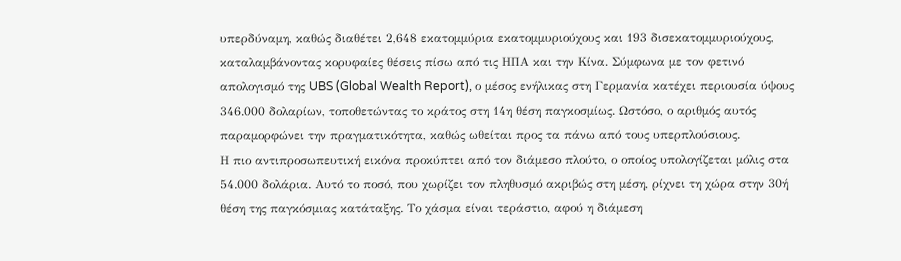υπερδύναμη, καθώς διαθέτει 2,648 εκατομμύρια εκατομμυριούχους και 193 δισεκατομμυριούχους, καταλαμβάνοντας κορυφαίες θέσεις πίσω από τις ΗΠΑ και την Κίνα. Σύμφωνα με τον φετινό απολογισμό της UBS (Global Wealth Report), ο μέσος ενήλικας στη Γερμανία κατέχει περιουσία ύψους 346.000 δολαρίων, τοποθετώντας το κράτος στη 14η θέση παγκοσμίως. Ωστόσο, ο αριθμός αυτός παραμορφώνει την πραγματικότητα, καθώς ωθείται προς τα πάνω από τους υπερπλούσιους.
Η πιο αντιπροσωπευτική εικόνα προκύπτει από τον διάμεσο πλούτο, ο οποίος υπολογίζεται μόλις στα 54.000 δολάρια. Αυτό το ποσό, που χωρίζει τον πληθυσμό ακριβώς στη μέση, ρίχνει τη χώρα στην 30ή θέση της παγκόσμιας κατάταξης. Το χάσμα είναι τεράστιο, αφού η διάμεση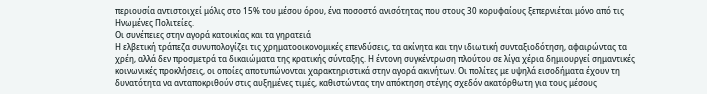περιουσία αντιστοιχεί μόλις στο 15% του μέσου όρου, ένα ποσοστό ανισότητας που στους 30 κορυφαίους ξεπερνιέται μόνο από τις Ηνωμένες Πολιτείες.
Οι συνέπειες στην αγορά κατοικίας και τα γηρατειά
Η ελβετική τράπεζα συνυπολογίζει τις χρηματοοικονομικές επενδύσεις, τα ακίνητα και την ιδιωτική συνταξιοδότηση, αφαιρώντας τα χρέη, αλλά δεν προσμετρά τα δικαιώματα της κρατικής σύνταξης. Η έντονη συγκέντρωση πλούτου σε λίγα χέρια δημιουργεί σημαντικές κοινωνικές προκλήσεις, οι οποίες αποτυπώνονται χαρακτηριστικά στην αγορά ακινήτων. Οι πολίτες με υψηλά εισοδήματα έχουν τη δυνατότητα να ανταποκριθούν στις αυξημένες τιμές, καθιστώντας την απόκτηση στέγης σχεδόν ακατόρθωτη για τους μέσους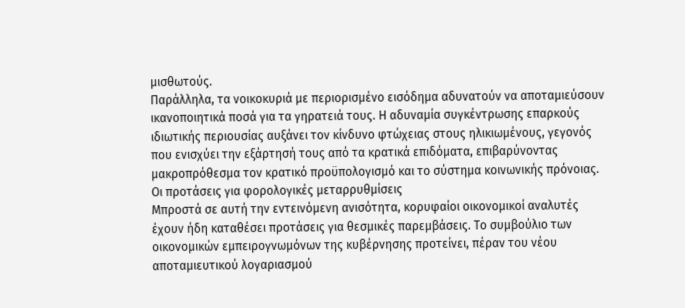μισθωτούς.
Παράλληλα, τα νοικοκυριά με περιορισμένο εισόδημα αδυνατούν να αποταμιεύσουν ικανοποιητικά ποσά για τα γηρατειά τους. Η αδυναμία συγκέντρωσης επαρκούς ιδιωτικής περιουσίας αυξάνει τον κίνδυνο φτώχειας στους ηλικιωμένους, γεγονός που ενισχύει την εξάρτησή τους από τα κρατικά επιδόματα, επιβαρύνοντας μακροπρόθεσμα τον κρατικό προϋπολογισμό και το σύστημα κοινωνικής πρόνοιας.
Οι προτάσεις για φορολογικές μεταρρυθμίσεις
Μπροστά σε αυτή την εντεινόμενη ανισότητα, κορυφαίοι οικονομικοί αναλυτές έχουν ήδη καταθέσει προτάσεις για θεσμικές παρεμβάσεις. Το συμβούλιο των οικονομικών εμπειρογνωμόνων της κυβέρνησης προτείνει, πέραν του νέου αποταμιευτικού λογαριασμού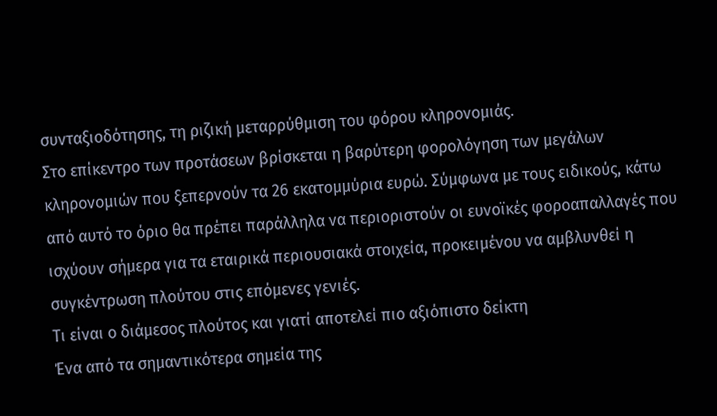συνταξιοδότησης, τη ριζική μεταρρύθμιση του φόρου κληρονομιάς.
Στο επίκεντρο των προτάσεων βρίσκεται η βαρύτερη φορολόγηση των μεγάλων κληρονομιών που ξεπερνούν τα 26 εκατομμύρια ευρώ. Σύμφωνα με τους ειδικούς, κάτω από αυτό το όριο θα πρέπει παράλληλα να περιοριστούν οι ευνοϊκές φοροαπαλλαγές που ισχύουν σήμερα για τα εταιρικά περιουσιακά στοιχεία, προκειμένου να αμβλυνθεί η συγκέντρωση πλούτου στις επόμενες γενιές.
Τι είναι ο διάμεσος πλούτος και γιατί αποτελεί πιο αξιόπιστο δείκτη
Ένα από τα σημαντικότερα σημεία της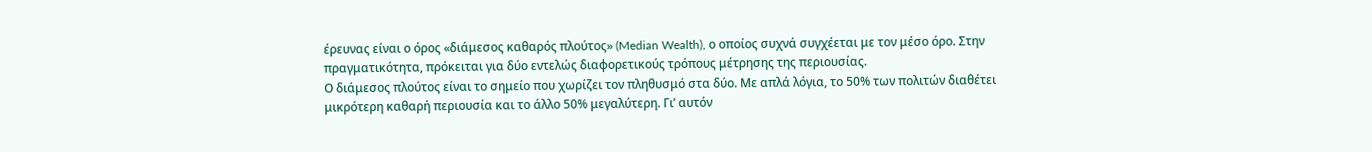έρευνας είναι ο όρος «διάμεσος καθαρός πλούτος» (Median Wealth), ο οποίος συχνά συγχέεται με τον μέσο όρο. Στην πραγματικότητα, πρόκειται για δύο εντελώς διαφορετικούς τρόπους μέτρησης της περιουσίας.
Ο διάμεσος πλούτος είναι το σημείο που χωρίζει τον πληθυσμό στα δύο. Με απλά λόγια, το 50% των πολιτών διαθέτει μικρότερη καθαρή περιουσία και το άλλο 50% μεγαλύτερη. Γι’ αυτόν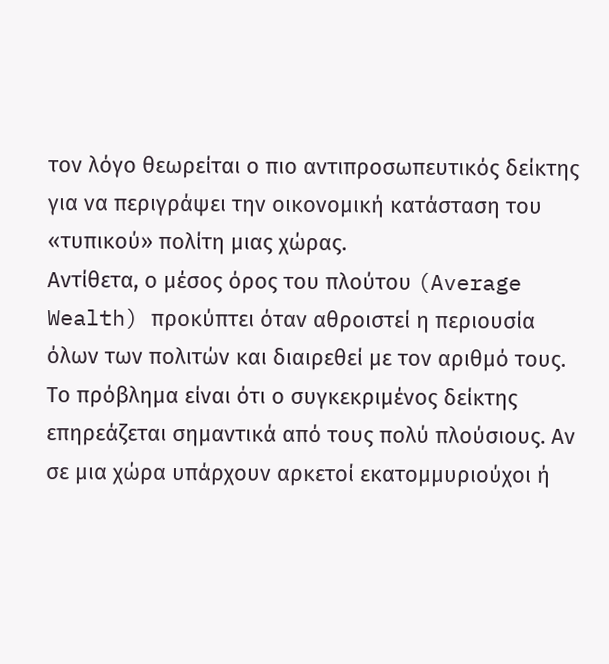τον λόγο θεωρείται ο πιο αντιπροσωπευτικός δείκτης για να περιγράψει την οικονομική κατάσταση του «τυπικού» πολίτη μιας χώρας.
Αντίθετα, ο μέσος όρος του πλούτου (Average Wealth) προκύπτει όταν αθροιστεί η περιουσία όλων των πολιτών και διαιρεθεί με τον αριθμό τους. Το πρόβλημα είναι ότι ο συγκεκριμένος δείκτης επηρεάζεται σημαντικά από τους πολύ πλούσιους. Αν σε μια χώρα υπάρχουν αρκετοί εκατομμυριούχοι ή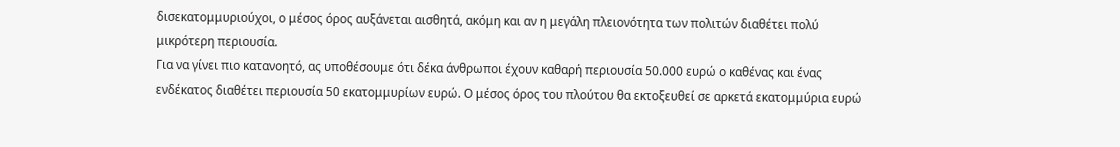δισεκατομμυριούχοι, ο μέσος όρος αυξάνεται αισθητά, ακόμη και αν η μεγάλη πλειονότητα των πολιτών διαθέτει πολύ μικρότερη περιουσία.
Για να γίνει πιο κατανοητό, ας υποθέσουμε ότι δέκα άνθρωποι έχουν καθαρή περιουσία 50.000 ευρώ ο καθένας και ένας ενδέκατος διαθέτει περιουσία 50 εκατομμυρίων ευρώ. Ο μέσος όρος του πλούτου θα εκτοξευθεί σε αρκετά εκατομμύρια ευρώ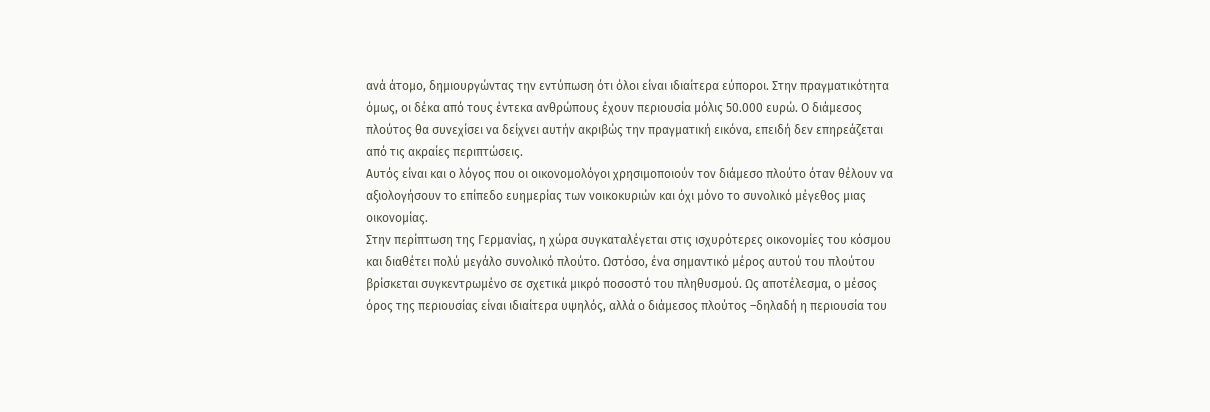ανά άτομο, δημιουργώντας την εντύπωση ότι όλοι είναι ιδιαίτερα εύποροι. Στην πραγματικότητα όμως, οι δέκα από τους έντεκα ανθρώπους έχουν περιουσία μόλις 50.000 ευρώ. Ο διάμεσος πλούτος θα συνεχίσει να δείχνει αυτήν ακριβώς την πραγματική εικόνα, επειδή δεν επηρεάζεται από τις ακραίες περιπτώσεις.
Αυτός είναι και ο λόγος που οι οικονομολόγοι χρησιμοποιούν τον διάμεσο πλούτο όταν θέλουν να αξιολογήσουν το επίπεδο ευημερίας των νοικοκυριών και όχι μόνο το συνολικό μέγεθος μιας οικονομίας.
Στην περίπτωση της Γερμανίας, η χώρα συγκαταλέγεται στις ισχυρότερες οικονομίες του κόσμου και διαθέτει πολύ μεγάλο συνολικό πλούτο. Ωστόσο, ένα σημαντικό μέρος αυτού του πλούτου βρίσκεται συγκεντρωμένο σε σχετικά μικρό ποσοστό του πληθυσμού. Ως αποτέλεσμα, ο μέσος όρος της περιουσίας είναι ιδιαίτερα υψηλός, αλλά ο διάμεσος πλούτος –δηλαδή η περιουσία του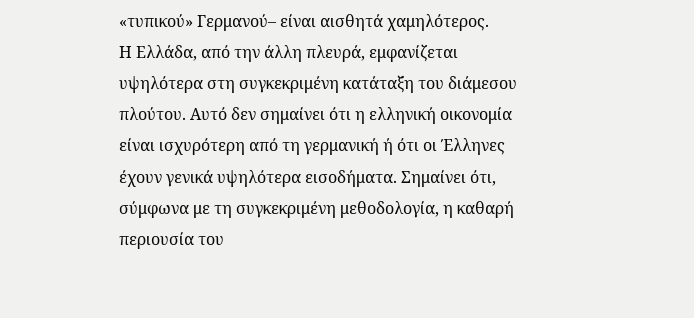«τυπικού» Γερμανού– είναι αισθητά χαμηλότερος.
Η Ελλάδα, από την άλλη πλευρά, εμφανίζεται υψηλότερα στη συγκεκριμένη κατάταξη του διάμεσου πλούτου. Αυτό δεν σημαίνει ότι η ελληνική οικονομία είναι ισχυρότερη από τη γερμανική ή ότι οι Έλληνες έχουν γενικά υψηλότερα εισοδήματα. Σημαίνει ότι, σύμφωνα με τη συγκεκριμένη μεθοδολογία, η καθαρή περιουσία του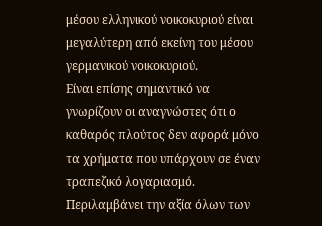μέσου ελληνικού νοικοκυριού είναι μεγαλύτερη από εκείνη του μέσου γερμανικού νοικοκυριού.
Είναι επίσης σημαντικό να γνωρίζουν οι αναγνώστες ότι ο καθαρός πλούτος δεν αφορά μόνο τα χρήματα που υπάρχουν σε έναν τραπεζικό λογαριασμό. Περιλαμβάνει την αξία όλων των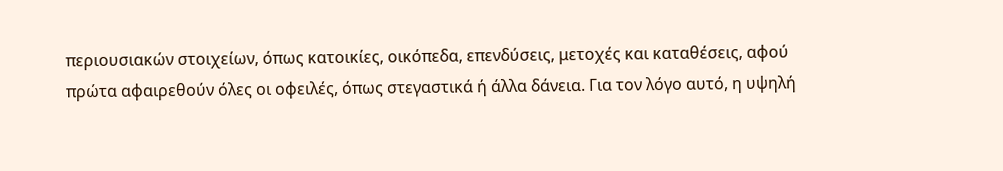περιουσιακών στοιχείων, όπως κατοικίες, οικόπεδα, επενδύσεις, μετοχές και καταθέσεις, αφού πρώτα αφαιρεθούν όλες οι οφειλές, όπως στεγαστικά ή άλλα δάνεια. Για τον λόγο αυτό, η υψηλή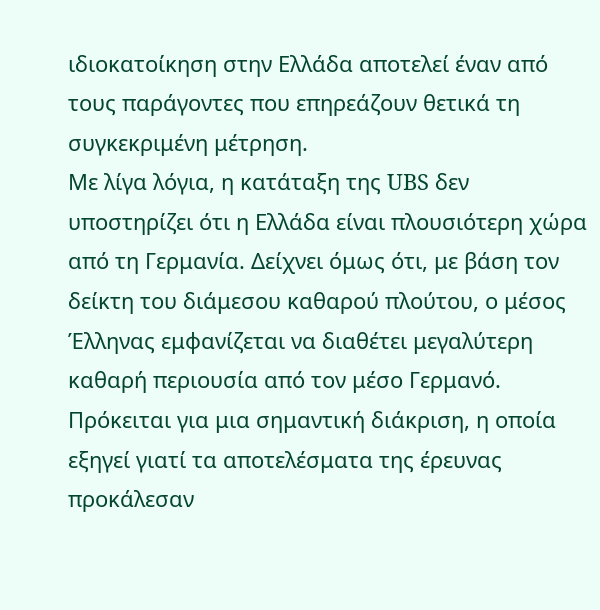ιδιοκατοίκηση στην Ελλάδα αποτελεί έναν από τους παράγοντες που επηρεάζουν θετικά τη συγκεκριμένη μέτρηση.
Με λίγα λόγια, η κατάταξη της UBS δεν υποστηρίζει ότι η Ελλάδα είναι πλουσιότερη χώρα από τη Γερμανία. Δείχνει όμως ότι, με βάση τον δείκτη του διάμεσου καθαρού πλούτου, ο μέσος Έλληνας εμφανίζεται να διαθέτει μεγαλύτερη καθαρή περιουσία από τον μέσο Γερμανό. Πρόκειται για μια σημαντική διάκριση, η οποία εξηγεί γιατί τα αποτελέσματα της έρευνας προκάλεσαν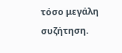τόσο μεγάλη συζήτηση.